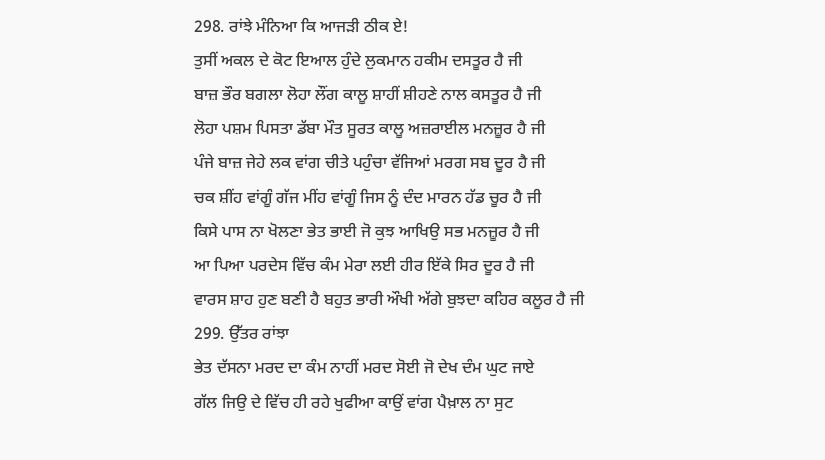298. ਰਾਂਝੇ ਮੰਨਿਆ ਕਿ ਆਜੜੀ ਠੀਕ ਏ!
ਤੁਸੀਂ ਅਕਲ ਦੇ ਕੋਟ ਇਆਲ ਹੁੰਦੇ ਲੁਕਮਾਨ ਹਕੀਮ ਦਸਤੂਰ ਹੈ ਜੀ
ਬਾਜ਼ ਭੌਰ ਬਗਲਾ ਲੋਹਾ ਲੌਂਗ ਕਾਲੂ ਸ਼ਾਹੀਂ ਸ਼ੀਹਣੇ ਨਾਲ ਕਸਤੂਰ ਹੈ ਜੀ
ਲੋਹਾ ਪਸ਼ਮ ਪਿਸਤਾ ਡੱਬਾ ਮੌਤ ਸੂਰਤ ਕਾਲੂ ਅਜ਼ਰਾਈਲ ਮਨਜ਼ੂਰ ਹੈ ਜੀ
ਪੰਜੇ ਬਾਜ਼ ਜੇਹੇ ਲਕ ਵਾਂਗ ਚੀਤੇ ਪਹੁੰਚਾ ਵੱਜਿਆਂ ਮਰਗ ਸਬ ਦੂਰ ਹੈ ਜੀ
ਚਕ ਸ਼ੀਂਹ ਵਾਂਗੂੰ ਗੱਜ ਮੀਂਹ ਵਾਂਗੂੰ ਜਿਸ ਨੂੰ ਦੰਦ ਮਾਰਨ ਹੱਡ ਚੂਰ ਹੈ ਜੀ
ਕਿਸੇ ਪਾਸ ਨਾ ਖੋਲਣਾ ਭੇਤ ਭਾਈ ਜੋ ਕੁਝ ਆਖਿਉ ਸਭ ਮਨਜ਼ੂਰ ਹੈ ਜੀ
ਆ ਪਿਆ ਪਰਦੇਸ ਵਿੱਚ ਕੰਮ ਮੇਰਾ ਲਈ ਹੀਰ ਇੱਕੇ ਸਿਰ ਦੂਰ ਹੈ ਜੀ
ਵਾਰਸ ਸ਼ਾਹ ਹੁਣ ਬਣੀ ਹੈ ਬਹੁਤ ਭਾਰੀ ਔਖੀ ਅੱਗੇ ਬੁਝਦਾ ਕਹਿਰ ਕਲੂਰ ਹੈ ਜੀ
299. ਉੱਤਰ ਰਾਂਝਾ
ਭੇਤ ਦੱਸਨਾ ਮਰਦ ਦਾ ਕੰਮ ਨਾਹੀਂ ਮਰਦ ਸੋਈ ਜੋ ਦੇਖ ਦੰਮ ਘੁਟ ਜਾਏ
ਗੱਲ ਜਿਉ ਦੇ ਵਿੱਚ ਹੀ ਰਹੇ ਖੁਫੀਆ ਕਾਉਂ ਵਾਂਗ ਪੈਖ਼ਾਲ ਨਾ ਸੁਟ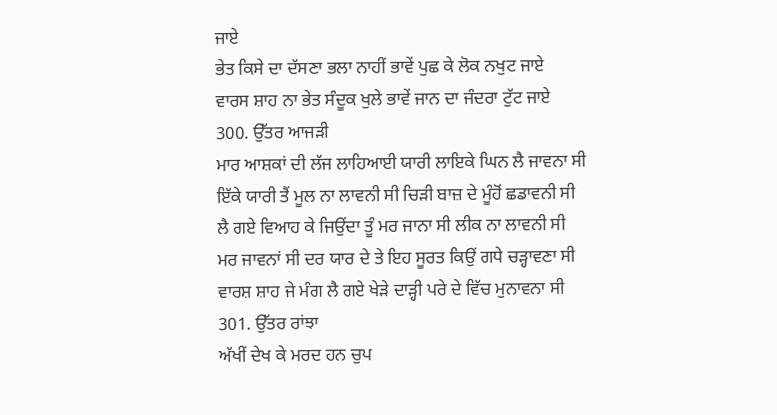ਜਾਏ
ਭੇਤ ਕਿਸੇ ਦਾ ਦੱਸਣਾ ਭਲਾ ਨਾਹੀਂ ਭਾਵੇਂ ਪੁਛ ਕੇ ਲੋਕ ਨਖੁਟ ਜਾਏ
ਵਾਰਸ ਸ਼ਾਹ ਨਾ ਭੇਤ ਸੰਦੂਕ ਖੁਲੇ ਭਾਵੇਂ ਜਾਨ ਦਾ ਜੰਦਰਾ ਟੁੱਟ ਜਾਏ
300. ਉੱਤਰ ਆਜੜੀ
ਮਾਰ ਆਸ਼ਕਾਂ ਦੀ ਲੱਜ ਲਾਹਿਆਈ ਯਾਰੀ ਲਾਇਕੇ ਘਿਨ ਲੈ ਜਾਵਨਾ ਸੀ
ਇੱਕੇ ਯਾਰੀ ਤੈਂ ਮੂਲ ਨਾ ਲਾਵਨੀ ਸੀ ਚਿੜੀ ਬਾਜ਼ ਦੇ ਮੂੰਹੋਂ ਛਡਾਵਨੀ ਸੀ
ਲੈ ਗਏ ਵਿਆਹ ਕੇ ਜਿਉਂਦਾ ਤੂੰ ਮਰ ਜਾਨਾ ਸੀ ਲੀਕ ਨਾ ਲਾਵਨੀ ਸੀ
ਮਰ ਜਾਵਨਾਂ ਸੀ ਦਰ ਯਾਰ ਦੇ ਤੇ ਇਹ ਸੂਰਤ ਕਿਉਂ ਗਧੇ ਚੜ੍ਹਾਵਣਾ ਸੀ
ਵਾਰਸ਼ ਸ਼ਾਹ ਜੇ ਮੰਗ ਲੈ ਗਏ ਖੇੜੇ ਦਾੜ੍ਹੀ ਪਰੇ ਦੇ ਵਿੱਚ ਮੁਨਾਵਨਾ ਸੀ
301. ਉੱਤਰ ਰਾਂਝਾ
ਅੱਖੀਂ ਦੇਖ ਕੇ ਮਰਦ ਹਨ ਚੁਪ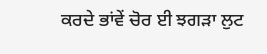ਕਰਦੇ ਭਾਂਵੇਂ ਚੋਰ ਈ ਝਗੜਾ ਲੁਟ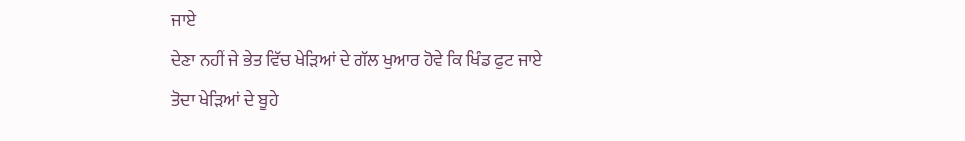ਜਾਏ
ਦੇਣਾ ਨਹੀਂ ਜੇ ਭੇਤ ਵਿੱਚ ਖੇੜਿਆਂ ਦੇ ਗੱਲ ਖੁਆਰ ਹੋਵੇ ਕਿ ਖਿੰਡ ਫੁਟ ਜਾਏ
ਤੋਦਾ ਖੇੜਿਆਂ ਦੇ ਬੂਹੇ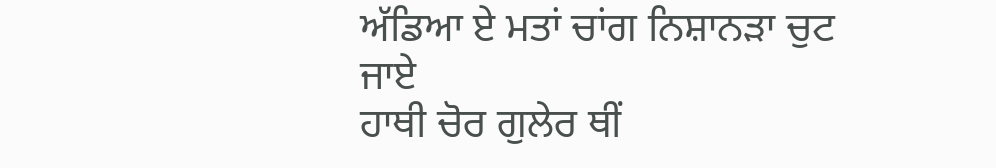ਅੱਡਿਆ ਏ ਮਤਾਂ ਚਾਂਗ ਨਿਸ਼ਾਨੜਾ ਚੁਟ ਜਾਏ
ਹਾਥੀ ਚੋਰ ਗੁਲੇਰ ਥੀਂ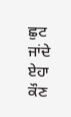ਛੁਟ ਜਾਂਦੇ ਏਹਾ ਕੌਣ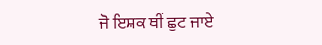ਜੋ ਇਸ਼ਕ ਥੀਂ ਛੁਟ ਜਾਏ